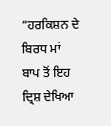“ਹਰਕਿਸ਼ਨ ਦੇ ਬਿਰਧ ਮਾਂ ਬਾਪ ਤੋਂ ਇਹ ਦ੍ਰਿਸ਼ ਦੇਖਿਆ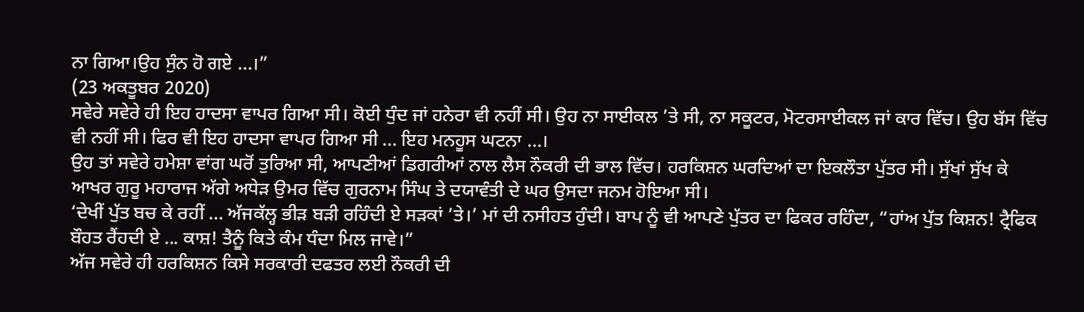ਨਾ ਗਿਆ।ਉਹ ਸੁੰਨ ਹੋ ਗਏ ...।”
(23 ਅਕਤੂਬਰ 2020)
ਸਵੇਰੇ ਸਵੇਰੇ ਹੀ ਇਹ ਹਾਦਸਾ ਵਾਪਰ ਗਿਆ ਸੀ। ਕੋਈ ਧੁੰਦ ਜਾਂ ਹਨੇਰਾ ਵੀ ਨਹੀਂ ਸੀ। ਉਹ ਨਾ ਸਾਈਕਲ ’ਤੇ ਸੀ, ਨਾ ਸਕੂਟਰ, ਮੋਟਰਸਾਈਕਲ ਜਾਂ ਕਾਰ ਵਿੱਚ। ਉਹ ਬੱਸ ਵਿੱਚ ਵੀ ਨਹੀਂ ਸੀ। ਫਿਰ ਵੀ ਇਹ ਹਾਦਸਾ ਵਾਪਰ ਗਿਆ ਸੀ ... ਇਹ ਮਨਹੂਸ ਘਟਨਾ ...।
ਉਹ ਤਾਂ ਸਵੇਰੇ ਹਮੇਸ਼ਾ ਵਾਂਗ ਘਰੋਂ ਤੁਰਿਆ ਸੀ, ਆਪਣੀਆਂ ਡਿਗਰੀਆਂ ਨਾਲ ਲੈਸ ਨੌਕਰੀ ਦੀ ਭਾਲ ਵਿੱਚ। ਹਰਕਿਸ਼ਨ ਘਰਦਿਆਂ ਦਾ ਇਕਲੌਤਾ ਪੁੱਤਰ ਸੀ। ਸੁੱਖਾਂ ਸੁੱਖ ਕੇ ਆਖਰ ਗੁਰੂ ਮਹਾਰਾਜ ਅੱਗੇ ਅਧੇੜ ਉਮਰ ਵਿੱਚ ਗੁਰਨਾਮ ਸਿੰਘ ਤੇ ਦਯਾਵੰਤੀ ਦੇ ਘਰ ਉਸਦਾ ਜਨਮ ਹੋਇਆ ਸੀ।
‘ਦੇਖੀਂ ਪੁੱਤ ਬਚ ਕੇ ਰਹੀਂ ... ਅੱਜਕੱਲ੍ਹ ਭੀੜ ਬੜੀ ਰਹਿੰਦੀ ਏ ਸੜਕਾਂ ’ਤੇ।’ ਮਾਂ ਦੀ ਨਸੀਹਤ ਹੁੰਦੀ। ਬਾਪ ਨੂੰ ਵੀ ਆਪਣੇ ਪੁੱਤਰ ਦਾ ਫਿਕਰ ਰਹਿੰਦਾ, “ਹਾਂਅ ਪੁੱਤ ਕਿਸ਼ਨ! ਟ੍ਰੈਫਿਕ ਬੌਹਤ ਰੈਂਹਦੀ ਏ ... ਕਾਸ਼! ਤੈਨੂੰ ਕਿਤੇ ਕੰਮ ਧੰਦਾ ਮਿਲ ਜਾਵੇ।”
ਅੱਜ ਸਵੇਰੇ ਹੀ ਹਰਕਿਸ਼ਨ ਕਿਸੇ ਸਰਕਾਰੀ ਦਫਤਰ ਲਈ ਨੌਕਰੀ ਦੀ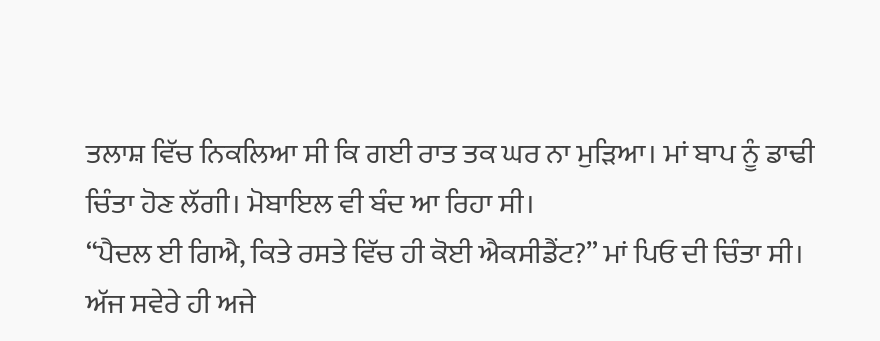ਤਲਾਸ਼ ਵਿੱਚ ਨਿਕਲਿਆ ਸੀ ਕਿ ਗਈ ਰਾਤ ਤਕ ਘਰ ਨਾ ਮੁੜਿਆ। ਮਾਂ ਬਾਪ ਨੂੰ ਡਾਢੀ ਚਿੰਤਾ ਹੋਣ ਲੱਗੀ। ਮੋਬਾਇਲ ਵੀ ਬੰਦ ਆ ਰਿਹਾ ਸੀ।
“ਪੈਦਲ ਈ ਗਿਐ, ਕਿਤੇ ਰਸਤੇ ਵਿੱਚ ਹੀ ਕੋਈ ਐਕਸੀਡੈਂਟ?” ਮਾਂ ਪਿਓ ਦੀ ਚਿੰਤਾ ਸੀ।
ਅੱਜ ਸਵੇਰੇ ਹੀ ਅਜੇ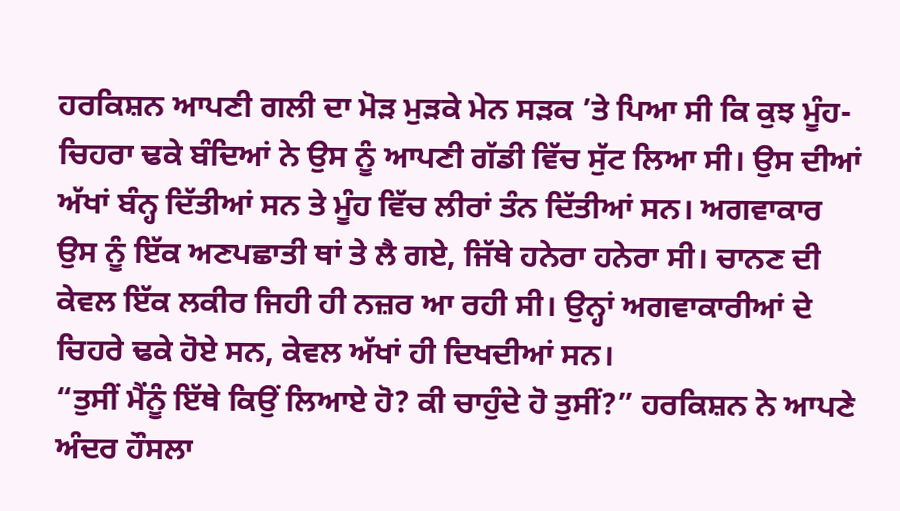ਹਰਕਿਸ਼ਨ ਆਪਣੀ ਗਲੀ ਦਾ ਮੋੜ ਮੁੜਕੇ ਮੇਨ ਸੜਕ ’ਤੇ ਪਿਆ ਸੀ ਕਿ ਕੁਝ ਮੂੰਹ-ਚਿਹਰਾ ਢਕੇ ਬੰਦਿਆਂ ਨੇ ਉਸ ਨੂੰ ਆਪਣੀ ਗੱਡੀ ਵਿੱਚ ਸੁੱਟ ਲਿਆ ਸੀ। ਉਸ ਦੀਆਂ ਅੱਖਾਂ ਬੰਨ੍ਹ ਦਿੱਤੀਆਂ ਸਨ ਤੇ ਮੂੰਹ ਵਿੱਚ ਲੀਰਾਂ ਤੰਨ ਦਿੱਤੀਆਂ ਸਨ। ਅਗਵਾਕਾਰ ਉਸ ਨੂੰ ਇੱਕ ਅਣਪਛਾਤੀ ਥਾਂ ਤੇ ਲੈ ਗਏ, ਜਿੱਥੇ ਹਨੇਰਾ ਹਨੇਰਾ ਸੀ। ਚਾਨਣ ਦੀ ਕੇਵਲ ਇੱਕ ਲਕੀਰ ਜਿਹੀ ਹੀ ਨਜ਼ਰ ਆ ਰਹੀ ਸੀ। ਉਨ੍ਹਾਂ ਅਗਵਾਕਾਰੀਆਂ ਦੇ ਚਿਹਰੇ ਢਕੇ ਹੋਏ ਸਨ, ਕੇਵਲ ਅੱਖਾਂ ਹੀ ਦਿਖਦੀਆਂ ਸਨ।
“ਤੁਸੀਂ ਮੈਂਨੂੰ ਇੱਥੇ ਕਿਉਂ ਲਿਆਏ ਹੋ? ਕੀ ਚਾਹੁੰਦੇ ਹੋ ਤੁਸੀਂ?” ਹਰਕਿਸ਼ਨ ਨੇ ਆਪਣੇ ਅੰਦਰ ਹੌਸਲਾ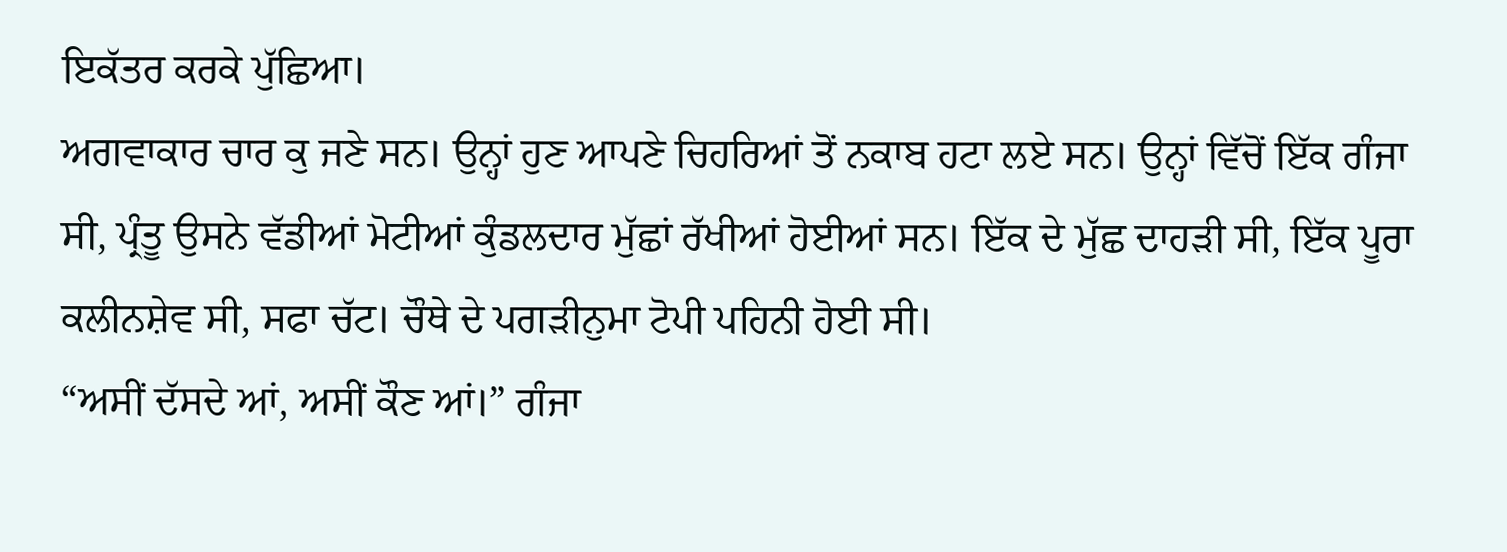ਇਕੱਤਰ ਕਰਕੇ ਪੁੱਛਿਆ।
ਅਗਵਾਕਾਰ ਚਾਰ ਕੁ ਜਣੇ ਸਨ। ਉਨ੍ਹਾਂ ਹੁਣ ਆਪਣੇ ਚਿਹਰਿਆਂ ਤੋਂ ਨਕਾਬ ਹਟਾ ਲਏ ਸਨ। ਉਨ੍ਹਾਂ ਵਿੱਚੋਂ ਇੱਕ ਗੰਜਾ ਸੀ, ਪ੍ਰੰਤੂ ਉਸਨੇ ਵੱਡੀਆਂ ਮੋਟੀਆਂ ਕੁੰਡਲਦਾਰ ਮੁੱਛਾਂ ਰੱਖੀਆਂ ਹੋਈਆਂ ਸਨ। ਇੱਕ ਦੇ ਮੁੱਛ ਦਾਹੜੀ ਸੀ, ਇੱਕ ਪੂਰਾ ਕਲੀਨਸ਼ੇਵ ਸੀ, ਸਫਾ ਚੱਟ। ਚੌਥੇ ਦੇ ਪਗੜੀਨੁਮਾ ਟੋਪੀ ਪਹਿਨੀ ਹੋਈ ਸੀ।
“ਅਸੀਂ ਦੱਸਦੇ ਆਂ, ਅਸੀਂ ਕੌਣ ਆਂ।” ਗੰਜਾ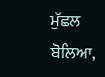ਮੁੱਛਲ ਬੋਲਿਆ,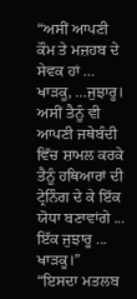“ਅਸੀਂ ਆਪਣੀ ਕੌਮ ਤੇ ਮਜ਼ਹਬ ਦੇ ਸੇਵਕ ਹਾਂ ... ਖਾੜਕੂ, ...ਜੁਝਾਰੂ। ਅਸੀਂ ਤੈਨੂੰ ਵੀ ਆਪਣੀ ਜਥੇਬੰਦੀ ਵਿੱਚ ਸ਼ਾਮਲ ਕਰਕੇ ਤੈਨੂੰ ਹਥਿਆਰਾਂ ਦੀ ਟ੍ਰੇਨਿੰਗ ਦੇ ਕੇ ਇੱਕ ਯੋਧਾ ਬਣਾਵਾਂਗੇ ... ਇੱਕ ਜੁਝਾਰੂ ... ਖਾੜਕੂ।”
“ਇਸਦਾ ਮਤਲਬ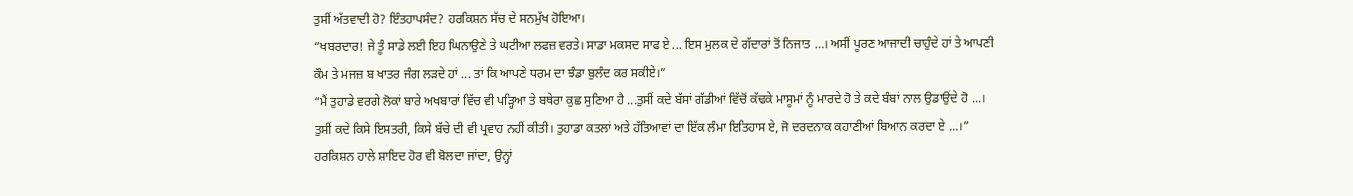ਤੁਸੀਂ ਅੱਤਵਾਦੀ ਹੋ? ਇੰਤਹਾਪਸੰਦ? ਹਰਕਿਸ਼ਨ ਸੱਚ ਦੇ ਸਨਮੁੱਖ ਹੋਇਆ।
“ਖਬਰਦਾਰ! ਜੇ ਤੂੰ ਸਾਡੇ ਲਈ ਇਹ ਘਿਨਾਉਣੇ ਤੇ ਘਟੀਆ ਲਫਜ਼ ਵਰਤੇ। ਸਾਡਾ ਮਕਸਦ ਸਾਫ ਏ ... ਇਸ ਮੁਲਕ ਦੇ ਗੱਦਾਰਾਂ ਤੋਂ ਨਿਜਾਤ …। ਅਸੀਂ ਪੂਰਣ ਆਜਾਦੀ ਚਾਹੁੰਦੇ ਹਾਂ ਤੇ ਆਪਣੀ ਕੌਮ ਤੇ ਮਜਜ਼ ਬ ਖਾਤਰ ਜੰਗ ਲੜਦੇ ਹਾਂ ... ਤਾਂ ਕਿ ਆਪਣੇ ਧਰਮ ਦਾ ਝੰਡਾ ਬੁਲੰਦ ਕਰ ਸਕੀਏ।”
“ਮੈਂ ਤੁਹਾਡੇ ਵਰਗੇ ਲੋਕਾਂ ਬਾਰੇ ਅਖਬਾਰਾਂ ਵਿੱਚ ਵੀ ਪੜ੍ਹਿਆ ਤੇ ਬਥੇਰਾ ਕੁਛ ਸੁਣਿਆ ਹੈ ...ਤੁਸੀਂ ਕਦੇ ਬੱਸਾਂ ਗੱਡੀਆਂ ਵਿੱਚੋਂ ਕੱਢਕੇ ਮਾਸੂਮਾਂ ਨੂੰ ਮਾਰਦੇ ਹੋ ਤੇ ਕਦੇ ਬੰਬਾਂ ਨਾਲ ਉਡਾਉਂਦੇ ਹੋ ...। ਤੁਸੀਂ ਕਦੇ ਕਿਸੇ ਇਸਤਰੀ, ਕਿਸੇ ਬੱਚੇ ਦੀ ਵੀ ਪ੍ਰਵਾਹ ਨਹੀਂ ਕੀਤੀ। ਤੁਹਾਡਾ ਕਤਲਾਂ ਅਤੇ ਹੱਤਿਆਵਾਂ ਦਾ ਇੱਕ ਲੰਮਾ ਇਤਿਹਾਸ ਏ, ਜੋ ਦਰਦਨਾਕ ਕਹਾਣੀਆਂ ਬਿਆਨ ਕਰਦਾ ਏ ...।”
ਹਰਕਿਸ਼ਨ ਹਾਲੇ ਸ਼ਾਇਦ ਹੋਰ ਵੀ ਬੋਲਦਾ ਜਾਂਦਾ, ਉਨ੍ਹਾਂ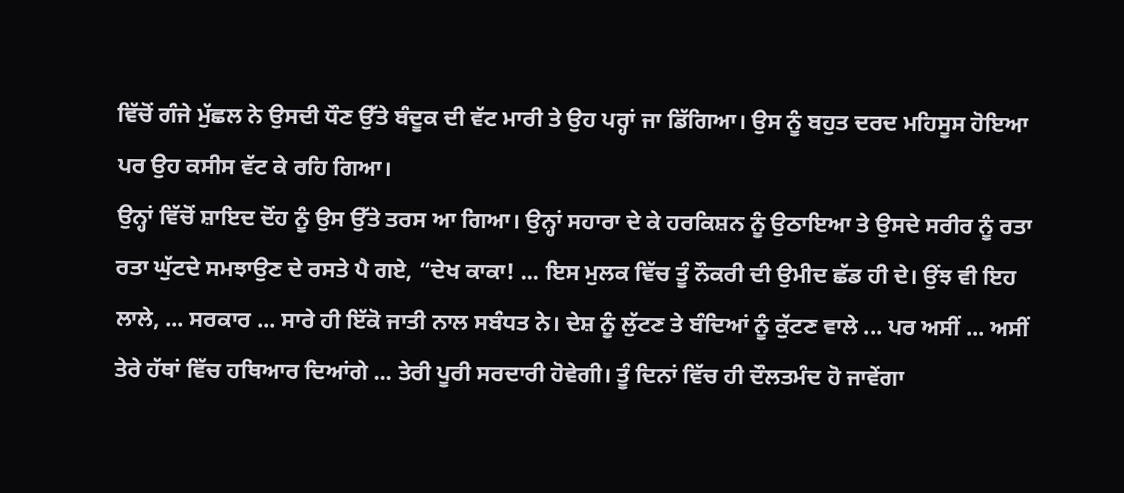ਵਿੱਚੋਂ ਗੰਜੇ ਮੁੱਛਲ ਨੇ ਉਸਦੀ ਧੌਣ ਉੱਤੇ ਬੰਦੂਕ ਦੀ ਵੱਟ ਮਾਰੀ ਤੇ ਉਹ ਪਰ੍ਹਾਂ ਜਾ ਡਿੱਗਿਆ। ਉਸ ਨੂੰ ਬਹੁਤ ਦਰਦ ਮਹਿਸੂਸ ਹੋਇਆ ਪਰ ਉਹ ਕਸੀਸ ਵੱਟ ਕੇ ਰਹਿ ਗਿਆ।
ਉਨ੍ਹਾਂ ਵਿੱਚੋਂ ਸ਼ਾਇਦ ਦੋਂਹ ਨੂੰ ਉਸ ਉੱਤੇ ਤਰਸ ਆ ਗਿਆ। ਉਨ੍ਹਾਂ ਸਹਾਰਾ ਦੇ ਕੇ ਹਰਕਿਸ਼ਨ ਨੂੰ ਉਠਾਇਆ ਤੇ ਉਸਦੇ ਸਰੀਰ ਨੂੰ ਰਤਾ ਰਤਾ ਘੁੱਟਦੇ ਸਮਝਾਉਣ ਦੇ ਰਸਤੇ ਪੈ ਗਏ, “ਦੇਖ ਕਾਕਾ! ... ਇਸ ਮੁਲਕ ਵਿੱਚ ਤੂੰ ਨੌਕਰੀ ਦੀ ਉਮੀਦ ਛੱਡ ਹੀ ਦੇ। ਉਂਝ ਵੀ ਇਹ ਲਾਲੇ, ... ਸਰਕਾਰ ... ਸਾਰੇ ਹੀ ਇੱਕੋ ਜਾਤੀ ਨਾਲ ਸਬੰਧਤ ਨੇ। ਦੇਸ਼ ਨੂੰ ਲੁੱਟਣ ਤੇ ਬੰਦਿਆਂ ਨੂੰ ਕੁੱਟਣ ਵਾਲੇ ... ਪਰ ਅਸੀਂ ... ਅਸੀਂ ਤੇਰੇ ਹੱਥਾਂ ਵਿੱਚ ਹਥਿਆਰ ਦਿਆਂਗੇ ... ਤੇਰੀ ਪੂਰੀ ਸਰਦਾਰੀ ਹੋਵੇਗੀ। ਤੂੰ ਦਿਨਾਂ ਵਿੱਚ ਹੀ ਦੌਲਤਮੰਦ ਹੋ ਜਾਵੇਂਗਾ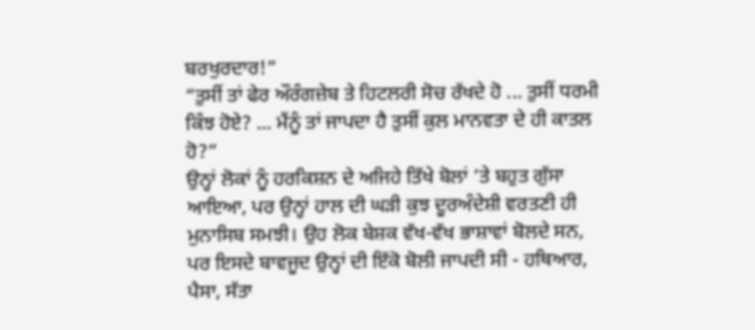ਬਰਖੁਰਦਾਰ!”
“ਤੁਸੀਂ ਤਾਂ ਫੇਰ ਔਰੰਗਜ਼ੇਬ ਤੇ ਹਿਟਲਰੀ ਸੋਚ ਰੱਖਦੇ ਹੋ ... ਤੁਸੀਂ ਧਰਮੀ ਕਿੰਝ ਹੋਏ? ... ਮੈਂਨੂੰ ਤਾਂ ਜਾਪਦਾ ਹੈ ਤੁਸੀਂ ਕੁਲ ਮਾਨਵਤਾ ਦੇ ਹੀ ਕਾਤਲ ਹੋ?”
ਉਨ੍ਹਾਂ ਲੋਕਾਂ ਨੂੰ ਹਰਕਿਸ਼ਨ ਦੇ ਅਜਿਹੇ ਤਿੱਖੇ ਬੋਲਾਂ ’ਤੇ ਬਹੁਤ ਗੁੱਸਾ ਆਇਆ, ਪਰ ਉਨ੍ਹਾਂ ਹਾਲ ਦੀ ਘੜੀ ਕੁਝ ਦੂਰਅੰਦੇਸ਼ੀ ਵਰਤਣੀ ਹੀ ਮੁਨਾਸਿਬ ਸਮਝੀ। ਉਹ ਲੋਕ ਬੇਸ਼ਕ ਵੱਖ-ਵੱਖ ਭਾਸ਼ਾਵਾਂ ਬੋਲਦੇ ਸਨ, ਪਰ ਇਸਦੇ ਬਾਵਜੂਦ ਉਨ੍ਹਾਂ ਦੀ ਇੱਕੋ ਬੋਲੀ ਜਾਪਦੀ ਸੀ - ਹਥਿਆਰ, ਪੈਸਾ, ਸੱਤਾ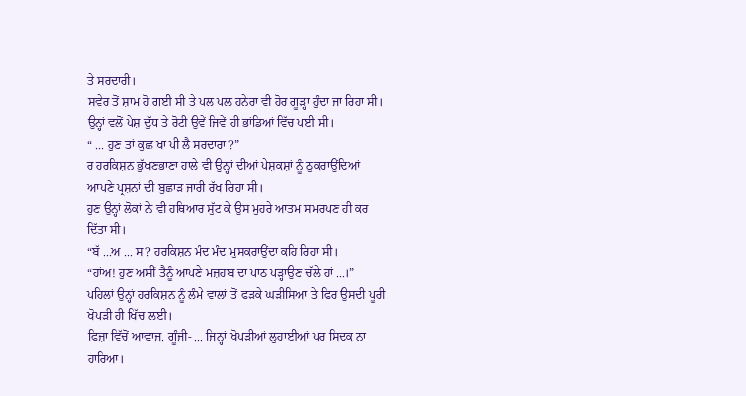ਤੇ ਸਰਦਾਰੀ।
ਸਵੇਰ ਤੋਂ ਸ਼ਾਮ ਹੋ ਗਈ ਸੀ ਤੇ ਪਲ ਪਲ ਹਨੇਰਾ ਵੀ ਹੋਰ ਗੂੜ੍ਹਾ ਹੁੰਦਾ ਜਾ ਰਿਹਾ ਸੀ। ਉਨ੍ਹਾਂ ਵਲੋਂ ਪੇਸ਼ ਦੁੱਧ ਤੇ ਰੋਟੀ ਉਵੇਂ ਜਿਵੇਂ ਹੀ ਭਾਂਡਿਆਂ ਵਿੱਚ ਪਈ ਸੀ।
“ ... ਹੁਣ ਤਾਂ ਕੁਛ ਖਾ ਪੀ ਲੈ ਸਰਦਾਰਾ?”
ਰ ਹਰਕਿਸ਼ਨ ਭੁੱਖਣਭਾਣਾ ਹਾਲੇ ਵੀ ਉਨ੍ਹਾਂ ਦੀਆਂ ਪੇਸ਼ਕਸ਼ਾਂ ਨੂੰ ਠੁਕਰਾਉਂਦਿਆਂ ਆਪਣੇ ਪ੍ਰਸ਼ਨਾਂ ਦੀ ਬੁਛਾੜ ਜਾਰੀ ਰੱਖ ਰਿਹਾ ਸੀ।
ਹੁਣ ਉਨ੍ਹਾਂ ਲੋਕਾਂ ਨੇ ਵੀ ਹਥਿਆਰ ਸੁੱਟ ਕੇ ਉਸ ਮੁਹਰੇ ਆਤਮ ਸਮਰਪਣ ਹੀ ਕਰ ਦਿੱਤਾ ਸੀ।
“ਬੱ ...ਅ ... ਸ? ਹਰਕਿਸ਼ਨ ਮੰਦ ਮੰਦ ਮੁਸਕਰਾਉਂਦਾ ਕਹਿ ਰਿਹਾ ਸੀ।
“ਹਾਂਅ! ਹੁਣ ਅਸੀਂ ਤੈਨੂੰ ਆਪਣੇ ਮਜ਼ਹਬ ਦਾ ਪਾਠ ਪੜ੍ਹਾਉਣ ਚੱਲੇ ਹਾਂ ...।”
ਪਹਿਲਾਂ ਉਨ੍ਹਾਂ ਹਰਕਿਸ਼ਨ ਨੂੰ ਲੰਮੇ ਵਾਲਾਂ ਤੋਂ ਫੜਕੇ ਘੜੀਸਿਆ ਤੇ ਫਿਰ ਉਸਦੀ ਪੂਰੀ ਖੋਪੜੀ ਹੀ ਖਿੱਚ ਲਈ।
ਫਿਜ਼ਾ ਵਿੱਚੋਂ ਆਵਾਜ. ਗੂੰਜੀ- ... ਜਿਨ੍ਹਾਂ ਖੋਪੜੀਆਂ ਲੁਹਾਈਆਂ ਪਰ ਸਿਦਕ ਨਾ ਹਾਰਿਆ।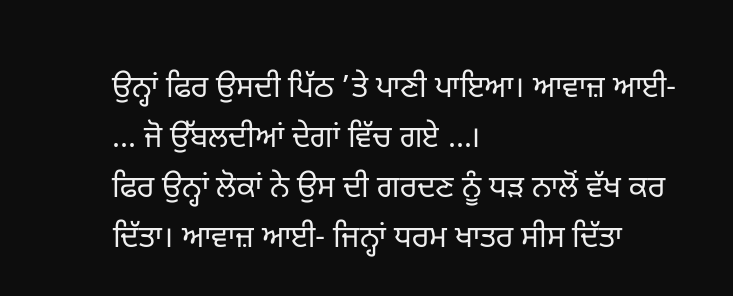ਉਨ੍ਹਾਂ ਫਿਰ ਉਸਦੀ ਪਿੱਠ ’ਤੇ ਪਾਣੀ ਪਾਇਆ। ਆਵਾਜ਼ ਆਈ- ... ਜੋ ਉੱਬਲਦੀਆਂ ਦੇਗਾਂ ਵਿੱਚ ਗਏ ...।
ਫਿਰ ਉਨ੍ਹਾਂ ਲੋਕਾਂ ਨੇ ਉਸ ਦੀ ਗਰਦਣ ਨੂੰ ਧੜ ਨਾਲੋਂ ਵੱਖ ਕਰ ਦਿੱਤਾ। ਆਵਾਜ਼ ਆਈ- ਜਿਨ੍ਹਾਂ ਧਰਮ ਖਾਤਰ ਸੀਸ ਦਿੱਤਾ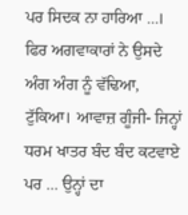ਪਰ ਸਿਦਕ ਨਾ ਹਾਰਿਆ ...।
ਫਿਰ ਅਗਵਾਕਾਰਾਂ ਨੇ ਉਸਦੇ ਅੰਗ ਅੰਗ ਨੂੰ ਵੱਢਿਆ, ਟੁੱਕਿਆ। ਆਵਾਜ਼ ਗੂੰਜੀ- ਜਿਨ੍ਹਾਂ ਧਰਮ ਖਾਤਰ ਬੰਦ ਬੰਦ ਕਟਵਾਏ ਪਰ ... ਉਨ੍ਹਾਂ ਦਾ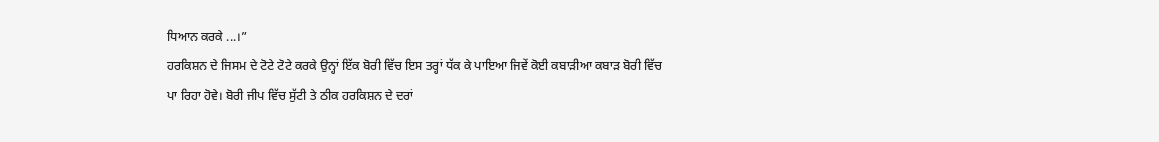ਧਿਆਨ ਕਰਕੇ ...।”
ਹਰਕਿਸ਼ਨ ਦੇ ਜਿਸਮ ਦੇ ਟੋਟੇ ਟੋਟੇ ਕਰਕੇ ਉਨ੍ਹਾਂ ਇੱਕ ਬੋਰੀ ਵਿੱਚ ਇਸ ਤਰ੍ਹਾਂ ਧੱਕ ਕੇ ਪਾਇਆ ਜਿਵੇਂ ਕੋਈ ਕਬਾੜੀਆ ਕਬਾੜ ਬੋਰੀ ਵਿੱਚ ਪਾ ਰਿਹਾ ਹੋਵੇ। ਬੋਰੀ ਜੀਪ ਵਿੱਚ ਸੁੱਟੀ ਤੇ ਠੀਕ ਹਰਕਿਸ਼ਨ ਦੇ ਦਰਾਂ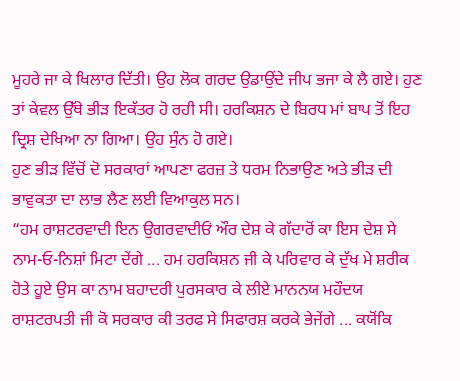ਮੂਹਰੇ ਜਾ ਕੇ ਖਿਲਾਰ ਦਿੱਤੀ। ਉਹ ਲੋਕ ਗਰਦ ਉਡਾਉਂਦੇ ਜੀਪ ਭਜਾ ਕੇ ਲੈ ਗਏ। ਹੁਣ ਤਾਂ ਕੇਵਲ ਉੱਥੇ ਭੀੜ ਇਕੱਤਰ ਹੋ ਰਹੀ ਸੀ। ਹਰਕਿਸ਼ਨ ਦੇ ਬਿਰਧ ਮਾਂ ਬਾਪ ਤੋਂ ਇਹ ਦ੍ਰਿਸ਼ ਦੇਖਿਆ ਨਾ ਗਿਆ। ਉਹ ਸੁੰਨ ਹੋ ਗਏ।
ਹੁਣ ਭੀੜ ਵਿੱਚੋਂ ਦੋ ਸਰਕਾਰਾਂ ਆਪਣਾ ਫਰਜ਼ ਤੇ ਧਰਮ ਨਿਭਾਉਣ ਅਤੇ ਭੀੜ ਦੀ ਭਾਵੁਕਤਾ ਦਾ ਲਾਭ ਲੈਣ ਲਈ ਵਿਆਕੁਲ ਸਨ।
“ਹਮ ਰਾਸ਼ਟਰਵਾਦੀ ਇਨ ਉਗਰਵਾਦੀਓਂ ਔਰ ਦੇਸ਼ ਕੇ ਗੱਦਾਰੋਂ ਕਾ ਇਸ ਦੇਸ਼ ਸੇ ਨਾਮ-ਓ-ਨਿਸ਼ਾਂ ਮਿਟਾ ਦੇਂਗੇ ... ਹਮ ਹਰਕਿਸ਼ਨ ਜੀ ਕੇ ਪਰਿਵਾਰ ਕੇ ਦੁੱਖ ਮੇ ਸ਼ਰੀਕ ਹੋਤੇ ਹੂਏ ਉਸ ਕਾ ਨਾਮ ਬਹਾਦਰੀ ਪੁਰਸਕਾਰ ਕੇ ਲੀਏ ਮਾਨਨਯ ਮਹੌਦਯ ਰਾਸ਼ਟਰਪਤੀ ਜੀ ਕੋ ਸਰਕਾਰ ਕੀ ਤਰਫ ਸੇ ਸਿਫਾਰਸ਼ ਕਰਕੇ ਭੇਜੇਂਗੇ ... ਕਯੋਂਕਿ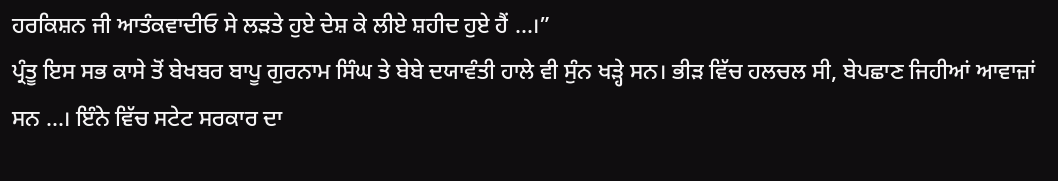ਹਰਕਿਸ਼ਨ ਜੀ ਆਤੰਕਵਾਦੀਓ ਸੇ ਲੜਤੇ ਹੁਏ ਦੇਸ਼ ਕੇ ਲੀਏ ਸ਼ਹੀਦ ਹੁਏ ਹੈਂ ...।”
ਪ੍ਰੰਤੂ ਇਸ ਸਭ ਕਾਸੇ ਤੋਂ ਬੇਖਬਰ ਬਾਪੂ ਗੁਰਨਾਮ ਸਿੰਘ ਤੇ ਬੇਬੇ ਦਯਾਵੰਤੀ ਹਾਲੇ ਵੀ ਸੁੰਨ ਖੜ੍ਹੇ ਸਨ। ਭੀੜ ਵਿੱਚ ਹਲਚਲ ਸੀ, ਬੇਪਛਾਣ ਜਿਹੀਆਂ ਆਵਾਜ਼ਾਂ ਸਨ ...। ਇੰਨੇ ਵਿੱਚ ਸਟੇਟ ਸਰਕਾਰ ਦਾ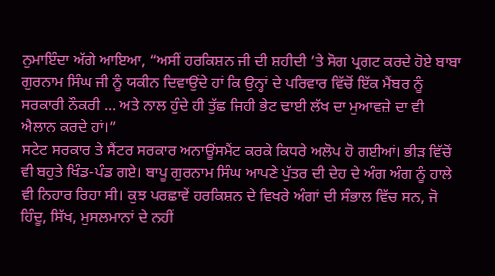ਨੁਮਾਇੰਦਾ ਅੱਗੇ ਆਇਆ, “ਅਸੀਂ ਹਰਕਿਸ਼ਨ ਜੀ ਦੀ ਸ਼ਹੀਦੀ ’ਤੇ ਸੋਗ ਪ੍ਰਗਟ ਕਰਦੇ ਹੋਏ ਬਾਬਾ ਗੁਰਨਾਮ ਸਿੰਘ ਜੀ ਨੂੰ ਯਕੀਨ ਦਿਵਾਉਂਦੇ ਹਾਂ ਕਿ ਉਨ੍ਹਾਂ ਦੇ ਪਰਿਵਾਰ ਵਿੱਚੋਂ ਇੱਕ ਮੈਂਬਰ ਨੂੰ ਸਰਕਾਰੀ ਨੌਕਰੀ ... ਅਤੇ ਨਾਲ ਹੁੰਦੇ ਹੀ ਤੁੱਛ ਜਿਹੀ ਭੇਟ ਢਾਈ ਲੱਖ ਦਾ ਮੁਆਵਜ਼ੇ ਦਾ ਵੀ ਐਲਾਨ ਕਰਦੇ ਹਾਂ।”
ਸਟੇਟ ਸਰਕਾਰ ਤੇ ਸੈਂਟਰ ਸਰਕਾਰ ਅਨਾਊਂਸਮੈਂਟ ਕਰਕੇ ਕਿਧਰੇ ਅਲੋਪ ਹੋ ਗਈਆਂ। ਭੀੜ ਵਿੱਚੋਂ ਵੀ ਬਹੁਤੇ ਖਿੰਡ-ਪੰਡ ਗਏ। ਬਾਪੂ ਗੁਰਨਾਮ ਸਿੰਘ ਆਪਣੇ ਪੁੱਤਰ ਦੀ ਦੇਹ ਦੇ ਅੰਗ ਅੰਗ ਨੂੰ ਹਾਲੇ ਵੀ ਨਿਹਾਰ ਰਿਹਾ ਸੀ। ਕੁਝ ਪਰਛਾਵੇਂ ਹਰਕਿਸ਼ਨ ਦੇ ਵਿਖਰੇ ਅੰਗਾਂ ਦੀ ਸੰਭਾਲ ਵਿੱਚ ਸਨ, ਜੋ ਹਿੰਦੂ, ਸਿੱਖ, ਮੁਸਲਮਾਨਾਂ ਦੇ ਨਹੀਂ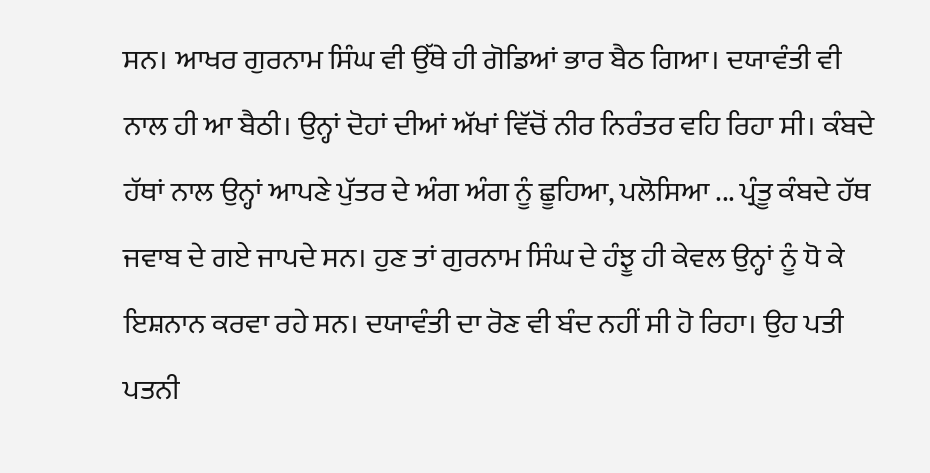ਸਨ। ਆਖਰ ਗੁਰਨਾਮ ਸਿੰਘ ਵੀ ਉੱਥੇ ਹੀ ਗੋਡਿਆਂ ਭਾਰ ਬੈਠ ਗਿਆ। ਦਯਾਵੰਤੀ ਵੀ ਨਾਲ ਹੀ ਆ ਬੈਠੀ। ਉਨ੍ਹਾਂ ਦੋਹਾਂ ਦੀਆਂ ਅੱਖਾਂ ਵਿੱਚੋਂ ਨੀਰ ਨਿਰੰਤਰ ਵਹਿ ਰਿਹਾ ਸੀ। ਕੰਬਦੇ ਹੱਥਾਂ ਨਾਲ ਉਨ੍ਹਾਂ ਆਪਣੇ ਪੁੱਤਰ ਦੇ ਅੰਗ ਅੰਗ ਨੂੰ ਛੂਹਿਆ, ਪਲੋਸਿਆ ... ਪ੍ਰੰਤੂ ਕੰਬਦੇ ਹੱਥ ਜਵਾਬ ਦੇ ਗਏ ਜਾਪਦੇ ਸਨ। ਹੁਣ ਤਾਂ ਗੁਰਨਾਮ ਸਿੰਘ ਦੇ ਹੰਝੂ ਹੀ ਕੇਵਲ ਉਨ੍ਹਾਂ ਨੂੰ ਧੋ ਕੇ ਇਸ਼ਨਾਨ ਕਰਵਾ ਰਹੇ ਸਨ। ਦਯਾਵੰਤੀ ਦਾ ਰੋਣ ਵੀ ਬੰਦ ਨਹੀਂ ਸੀ ਹੋ ਰਿਹਾ। ਉਹ ਪਤੀ ਪਤਨੀ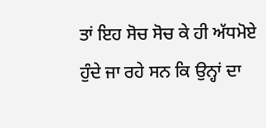ਤਾਂ ਇਹ ਸੋਚ ਸੋਚ ਕੇ ਹੀ ਅੱਧਮੋਏ ਹੁੰਦੇ ਜਾ ਰਹੇ ਸਨ ਕਿ ਉਨ੍ਹਾਂ ਦਾ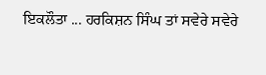ਇਕਲੌਤਾ ... ਹਰਕਿਸ਼ਨ ਸਿੰਘ ਤਾਂ ਸਵੇਰੇ ਸਵੇਰੇ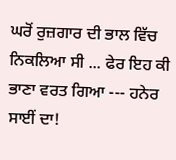ਘਰੋਂ ਰੁਜ਼ਗਾਰ ਦੀ ਭਾਲ ਵਿੱਚ ਨਿਕਲਿਆ ਸੀ ... ਫੇਰ ਇਹ ਕੀ ਭਾਣਾ ਵਰਤ ਗਿਆ --- ਹਨੇਰ ਸਾਈਂ ਦਾ!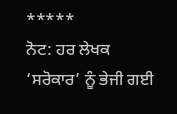*****
ਨੋਟ: ਹਰ ਲੇਖਕ ‘ਸਰੋਕਾਰ’ ਨੂੰ ਭੇਜੀ ਗਈ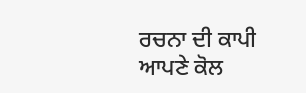ਰਚਨਾ ਦੀ ਕਾਪੀ ਆਪਣੇ ਕੋਲ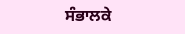ਸੰਭਾਲਕੇ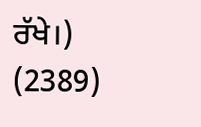ਰੱਖੇ।)
(2389)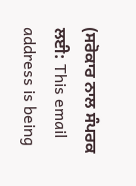(ਸਰੋਕਾਰ ਨਾਲ ਸੰਪਰਕ ਲਈ: This email address is being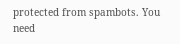protected from spambots. You need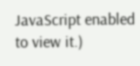JavaScript enabled to view it.)